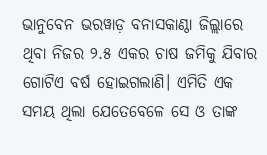ଭାନୁବେନ ଭରୱାଡ଼ ବନାସକାଣ୍ଠା ଜିଲ୍ଲାରେ ଥିବା ନିଜର ୨.୫ ଏକର ଚାଷ ଜମିକୁ ଯିବାର ଗୋଟିଏ ବର୍ଷ ହୋଇଗଲାଣି। ଏମିତି ଏକ ସମୟ ଥିଲା ଯେତେବେଳେ ସେ ଓ ତାଙ୍କ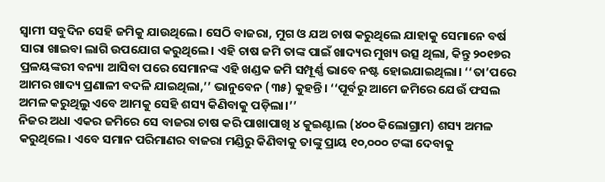ସ୍ୱାମୀ ସବୁଦିନ ସେହି ଜମିକୁ ଯାଉଥିଲେ। ସେଠି ବାଜରା, ମୁଗ ଓ ଯଅ ଚାଷ କରୁଥିଲେ ଯାହାକୁ ସେମାନେ ବର୍ଷ ସାରା ଖାଇବା ଲାଗି ଉପଯୋଗ କରୁଥିଲେ। ଏହି ଚାଷ ଜମି ତାଙ୍କ ପାଇଁ ଖାଦ୍ୟର ମୁଖ୍ୟ ଉତ୍ସ ଥିଲା, କିନ୍ତୁ ୨୦୧୭ର ପ୍ରଳୟଙ୍କରୀ ବନ୍ୟା ଆସିବା ପରେ ସେମାନଙ୍କ ଏହି ଖଣ୍ଡକ ଜମି ସମ୍ପୂର୍ଣ୍ଣ ଭାବେ ନଷ୍ଟ ହୋଇଯାଇଥିଲା। ‘‘ତା’ପରେ ଆମର ଖାଦ୍ୟ ପ୍ରଣାଳୀ ବଦଳି ଯାଇଥିଲା,’’ ଭାନୁବେନ (୩୫) କୁହନ୍ତି। ‘‘ପୂର୍ବରୁ ଆମେ ଜମିରେ ଯେଉଁ ଫସଲ ଅମଳ କରୁଥିଲୁ ଏବେ ଆମକୁ ସେହି ଶସ୍ୟ କିଣିବାକୁ ପଡ଼ିଲା।’’
ନିଜର ଅଧା ଏକର ଜମିରେ ସେ ବାଜରା ଚାଷ କରି ପାଖାପାଖି ୪ କୁଇଣ୍ଟାଲ (୪୦୦ କିଲୋଗ୍ରାମ) ଶସ୍ୟ ଅମଳ କରୁଥିଲେ। ଏବେ ସମାନ ପରିମାଣର ବାଜରା ମଣ୍ଡିରୁ କିଣିବାକୁ ତାଙ୍କୁ ପ୍ରାୟ ୧୦,୦୦୦ ଟଙ୍କା ଦେବାକୁ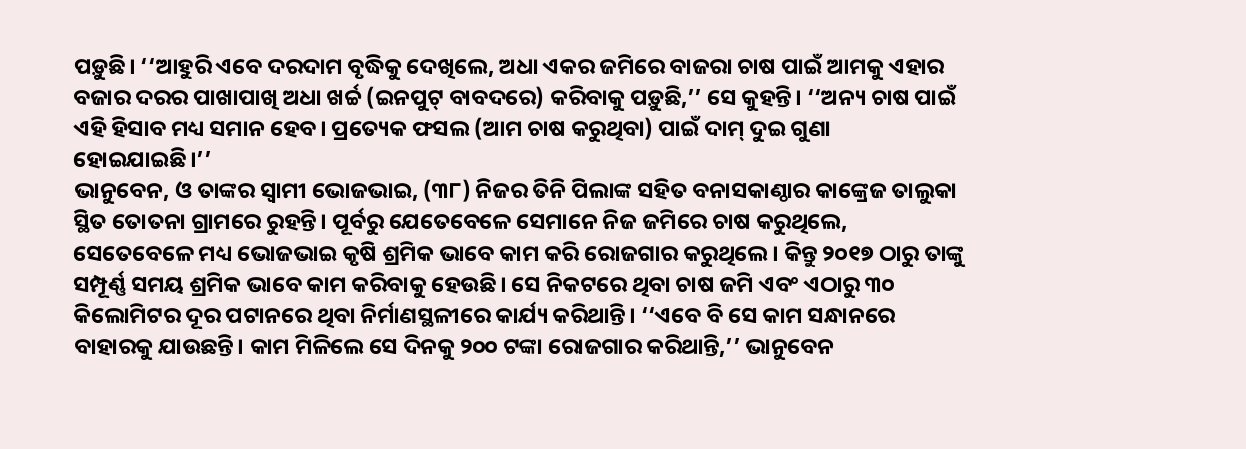ପଡ଼ୁଛି। ‘‘ଆହୁରି ଏବେ ଦରଦାମ ବୃଦ୍ଧିକୁ ଦେଖିଲେ, ଅଧା ଏକର ଜମିରେ ବାଜରା ଚାଷ ପାଇଁ ଆମକୁ ଏହାର ବଜାର ଦରର ପାଖାପାଖି ଅଧା ଖର୍ଚ୍ଚ (ଇନପୁଟ୍ ବାବଦରେ) କରିବାକୁ ପଡ଼ୁଛି,’’ ସେ କୁହନ୍ତି। ‘‘ଅନ୍ୟ ଚାଷ ପାଇଁ ଏହି ହିସାବ ମଧ୍ୟ ସମାନ ହେବ। ପ୍ରତ୍ୟେକ ଫସଲ (ଆମ ଚାଷ କରୁଥିବା) ପାଇଁ ଦାମ୍ ଦୁଇ ଗୁଣା ହୋଇଯାଇଛି।’’
ଭାନୁବେନ, ଓ ତାଙ୍କର ସ୍ୱାମୀ ଭୋଜଭାଇ, (୩୮) ନିଜର ତିନି ପିଲାଙ୍କ ସହିତ ବନାସକାଣ୍ଠାର କାଙ୍କ୍ରେଜ ତାଲୁକା ସ୍ଥିତ ତୋତନା ଗ୍ରାମରେ ରୁହନ୍ତି। ପୂର୍ବରୁ ଯେତେବେଳେ ସେମାନେ ନିଜ ଜମିରେ ଚାଷ କରୁଥିଲେ, ସେତେବେଳେ ମଧ୍ୟ ଭୋଜଭାଇ କୃଷି ଶ୍ରମିକ ଭାବେ କାମ କରି ରୋଜଗାର କରୁଥିଲେ। କିନ୍ତୁ ୨୦୧୭ ଠାରୁ ତାଙ୍କୁ ସମ୍ପୂର୍ଣ୍ଣ ସମୟ ଶ୍ରମିକ ଭାବେ କାମ କରିବାକୁ ହେଉଛି। ସେ ନିକଟରେ ଥିବା ଚାଷ ଜମି ଏବଂ ଏଠାରୁ ୩୦ କିଲୋମିଟର ଦୂର ପଟାନରେ ଥିବା ନିର୍ମାଣସ୍ଥଳୀରେ କାର୍ଯ୍ୟ କରିଥାନ୍ତି। ‘‘ଏବେ ବି ସେ କାମ ସନ୍ଧାନରେ ବାହାରକୁ ଯାଉଛନ୍ତି। କାମ ମିଳିଲେ ସେ ଦିନକୁ ୨୦୦ ଟଙ୍କା ରୋଜଗାର କରିଥାନ୍ତି,’’ ଭାନୁବେନ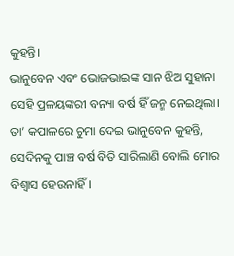କୁହନ୍ତି।
ଭାନୁବେନ ଏବଂ ଭୋଜଭାଇଙ୍କ ସାନ ଝିଅ ସୁହାନା ସେହି ପ୍ରଳୟଙ୍କରୀ ବନ୍ୟା ବର୍ଷ ହିଁ ଜନ୍ମ ନେଇଥିଲା। ତା’ କପାଳରେ ଚୁମା ଦେଇ ଭାନୁବେନ କୁହନ୍ତି, ସେଦିନକୁ ପାଞ୍ଚ ବର୍ଷ ବିତି ସାରିଲାଣି ବୋଲି ମୋର ବିଶ୍ୱାସ ହେଉନାହିଁ।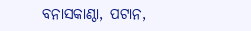ବନାସକାଣ୍ଠା, ପଟାନ,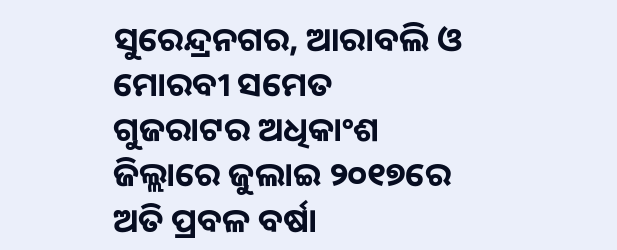ସୁରେନ୍ଦ୍ରନଗର, ଆରାବଲି ଓ ମୋରବୀ ସମେତ ଗୁଜରାଟର ଅଧିକାଂଶ ଜିଲ୍ଲାରେ ଜୁଲାଇ ୨୦୧୭ରେ ଅତି ପ୍ରବଳ ବର୍ଷା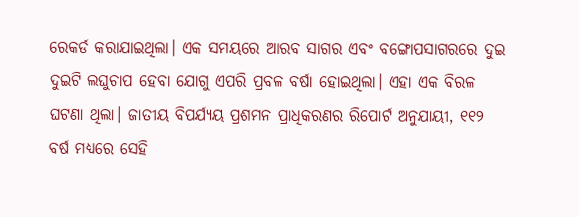ରେକର୍ଡ କରାଯାଇଥିଲା। ଏକ ସମୟରେ ଆରବ ସାଗର ଏବଂ ବଙ୍ଗୋପସାଗରରେ ଦୁଇ ଦୁଇଟି ଲଘୁଚାପ ହେବା ଯୋଗୁ ଏପରି ପ୍ରବଳ ବର୍ଷା ହୋଇଥିଲା। ଏହା ଏକ ବିରଳ ଘଟଣା ଥିଲା। ଜାତୀୟ ବିପର୍ଯ୍ୟୟ ପ୍ରଶମନ ପ୍ରାଧିକରଣର ରିପୋର୍ଟ ଅନୁଯାୟୀ, ୧୧୨ ବର୍ଷ ମଧ୍ୟରେ ସେହି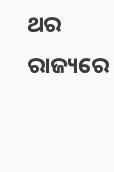ଥର ରାଜ୍ୟରେ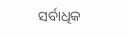ସର୍ବାଧିକ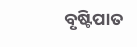ବୃଷ୍ଟିପାତ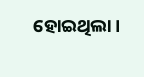ହୋଇଥିଲା।